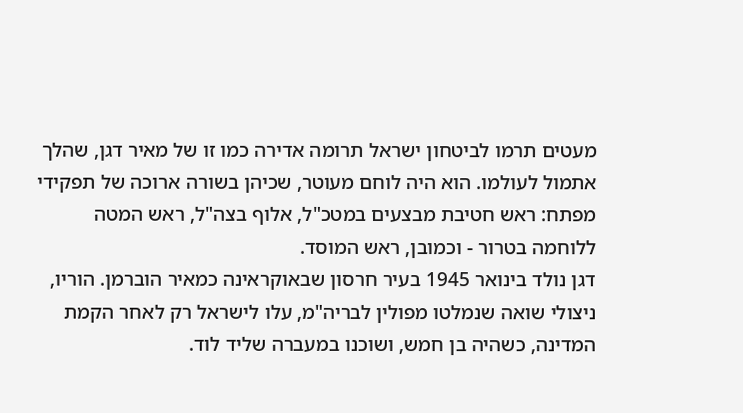מעטים תרמו לביטחון ישראל תרומה אדירה כמו זו של מאיר דגן, שהלך אתמול לעולמו. הוא היה לוחם מעוטר, שכיהן בשורה ארוכה של תפקידי מפתח: ראש חטיבת מבצעים במטכ"ל, אלוף בצה"ל, ראש המטה ללוחמה בטרור - וכמובן, ראש המוסד.
דגן נולד בינואר 1945 בעיר חרסון שבאוקראינה כמאיר הוברמן. הוריו, ניצולי שואה שנמלטו מפולין לבריה"מ, עלו לישראל רק לאחר הקמת המדינה, כשהיה בן חמש, ושוכנו במעברה שליד לוד.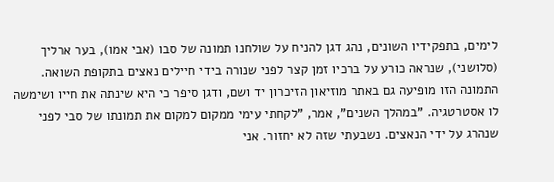לימים, בתפקידיו השונים, נהג דגן להניח על שולחנו תמונה של סבו (אבי אמו), בער ארליך (סלושני), שנראה כורע על ברכיו זמן קצר לפני שנורה בידי חיילים נאצים בתקופת השואה. התמונה הזו מופיעה גם באתר מוזיאון הזיכרון יד ושם, ודגן סיפר כי היא שינתה את חייו ושימשה לו אסטרטגיה. "במהלך השנים", אמר, "לקחתי עימי ממקום למקום את תמונתו של סבי לפני שנהרג על ידי הנאצים. נשבעתי שזה לא יחזור. אני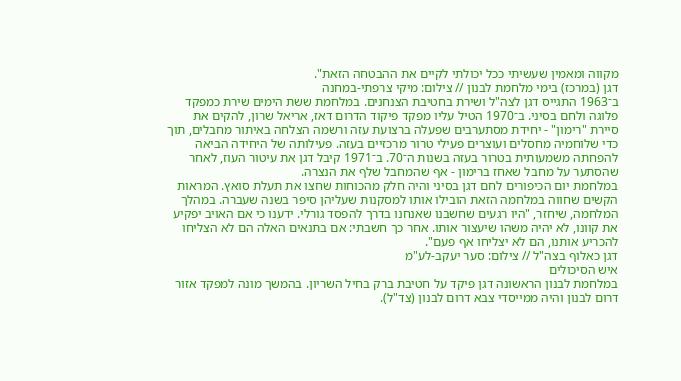מקווה ומאמין שעשיתי ככל יכולתי לקיים את ההבטחה הזאת".
דגן (במרכז) בימי מלחמת לבנון // צילום: מיקי צרפתי-במחנה
ב־1963 התגייס דגן לצה"ל ושירת בחטיבת הצנחנים. במלחמת ששת הימים שירת כמפקד פלוגה ולחם בסיני. ב־1970 הטיל עליו מפקד פיקוד הדרום דאז, אריאל שרון, להקים את סיירת "רימון" - יחידת מסתערבים שפעלה ברצועת עזה ורשמה הצלחה באיתור מחבלים, תוך כדי שלוחמיה מחסלים ועוצרים פעילי טרור מרכזיים בעזה. פעילותה של היחידה הביאה להפחתה משמעותית בטרור בעזה בשנות ה־70. ב־1971 קיבל דגן את עיטור העוז, לאחר שהסתער על מחבל שאחז ברימון - אף שהמחבל שלף את הנצרה.
במלחמת יום הכיפורים לחם דגן בסיני והיה חלק מהכוחות שחצו את תעלת סואץ. המראות הקשים שחווה במלחמה הזאת הובילו אותו למסקנות שעליהן סיפר בשנה שעברה. במהלך המלחמה, שיחזר, "היו רגעים שחשבנו שאנחנו בדרך להפסד גורלי. ידענו כי אם האויב יפקיע את קוונו, לא יהיה משהו שיעצור אותו. אחר כך חשבתי: אם בתנאים האלה הם לא הצליחו להכריע אותנו, הם לא יצליחו אף פעם".
דגן כאלוף בצה"ל // צילום: סער יעקב-לע"מ
איש הסיכולים
במלחמת לבנון הראשונה דגן פיקד על חטיבת ברק בחיל השריון. בהמשך מונה למפקד אזור דרום לבנון והיה ממייסדי צבא דרום לבנון (צד"ל).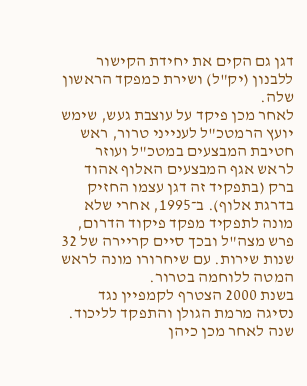דגן גם הקים את יחידת הקישור ללבנון (יק"ל) ושירת כמפקד הראשון שלה.
לאחר מכן פיקד על עוצבת געש, שימש יועץ הרמטכ"ל לענייני טרור, ראש חטיבת המבצעים במטכ"ל ועוזר לראש אגף המבצעים האלוף אהוד ברק (בתפקיד זה דגן עצמו החזיק בדרגת אלוף). ב־1995, אחרי שלא מונה לתפקיד מפקד פיקוד הדרום, פרש מצה"ל ובכך סיים קריירה של 32 שנות שירות. עם שיחרורו מונה לראש המטה ללוחמה בטרור.
בשנת 2000 הצטרף לקמפיין נגד נסיגה מרמת הגולן והתפקד לליכוד. שנה לאחר מכן כיהן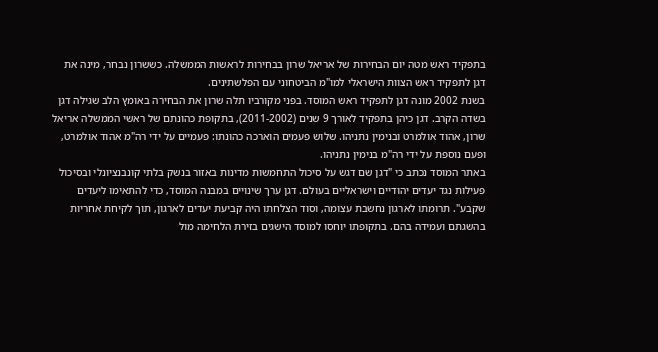בתפקיד ראש מטה יום הבחירות של אריאל שרון בבחירות לראשות הממשלה. כששרון נבחר, מינה את דגן לתפקיד ראש הצוות הישראלי למו"מ הביטחוני עם הפלשתינים.
בשנת 2002 מונה דגן לתפקיד ראש המוסד. בפני מקורביו תלה שרון את הבחירה באומץ הלב שגילה דגן בשדה הקרב. דגן כיהן בתפקיד לאורך 9 שנים (2011-2002), בתקופת כהונתם של ראשי הממשלה אריאל שרון, אהוד אולמרט ובנימין נתניהו. שלוש פעמים הוארכה כהונתו: פעמיים על ידי רה"מ אהוד אולמרט, ופעם נוספת על ידי רה"מ בנימין נתניהו.
באתר המוסד נכתב כי "דגן שם דגש על סיכול התחמשות מדינות באזור בנשק בלתי קונבנציונלי ובסיכול פעילות נגד יעדים יהודיים וישראליים בעולם. דגן ערך שינויים במבנה המוסד, כדי להתאימו ליעדים שקבע". תרומתו לארגון נחשבת עצומה, וסוד הצלחתו היה קביעת יעדים לארגון, תוך לקיחת אחריות בהשגתם ועמידה בהם. בתקופתו יוחסו למוסד הישגים בזירת הלחימה מול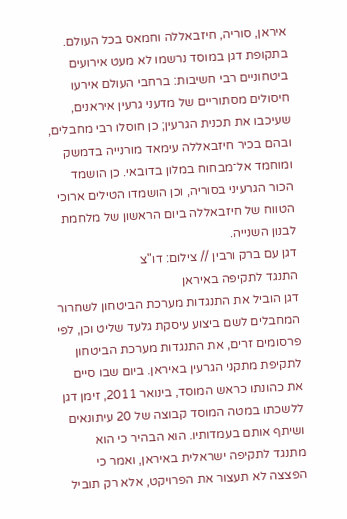איראן, סוריה, חיזבאללה וחמאס בכל העולם.
בתקופת דגן במוסד נרשמו לא מעט אירועים ביטחוניים רבי חשיבות: ברחבי העולם אירעו חיסולים מסתוריים של מדעני גרעין איראנים, שעיכבו את תכנית הגרעין; כן חוסלו רבי מחבלים, ובהם בכיר חיזבאללה עימאד מורנייה בדמשק ומוחמד אל־מבחוח במלון בדובאי. כן הושמד הכור הגרעיני בסוריה, וכן הושמדו הטילים ארוכי הטווח של חיזבאללה ביום הראשון של מלחמת לבנון השנייה.
דגן עם ברק ורבין // צילום: דו"צ
התנגד לתקיפה באיראן
דגן הוביל את התנגדות מערכת הביטחון לשחרור המחבלים לשם ביצוע עיסקת גלעד שליט וכן, לפי פרסומים זרים, את התנגדות מערכת הביטחון לתקיפת מתקני הגרעין באיראן. ביום שבו סיים את כהונתו כראש המוסד, בינואר 2011, זימן דגן ללשכתו במטה המוסד קבוצה של 20 עיתונאים ושיתף אותם בעמדותיו. הוא הבהיר כי הוא מתנגד לתקיפה ישראלית באיראן, ואמר כי הפצצה לא תעצור את הפרויקט, אלא רק תוביל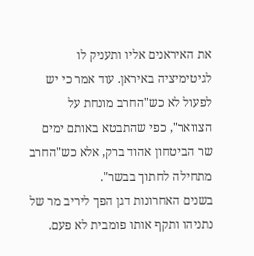את האיראנים אליו ותעניק לו לגיטימיציה באיראן. עוד אמר כי יש לפעול לא כש"החרב מונחת על הצוואר", כפי שהתבטא באותם ימים שר הביטחון אהוד ברק, אלא כש"החרב מתחילה לחתוך בבשר".
בשנים האחרונות דגן הפך ליריב מר של נתניהו ותקף אותו פומבית לא פעם.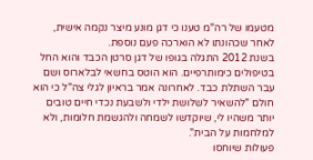מטעמו של רה"מ טענו כי דגן מונע מיצר נקמה אישית, לאחר שכהונתו לא הוארכה פעם נוספת.
בשנת 2012 התגלה בגופו של דגן סרטן הכבד והוא החל בטיפולים כימותרפיים. הוא הוטס בחשאי לבלארוס ושם עבר השתלת כבד. לאחרונה אמר בראיון לגלי צה"ל כי הוא חולם "להשאיר לשלושת ילדי ולשבעת נכדי חיים טובים יותר משהיו לי, שיוקדשו לשמחה ולהגשמת חלומות, ולא למלחמות על הבית".
פעולות שיוחסו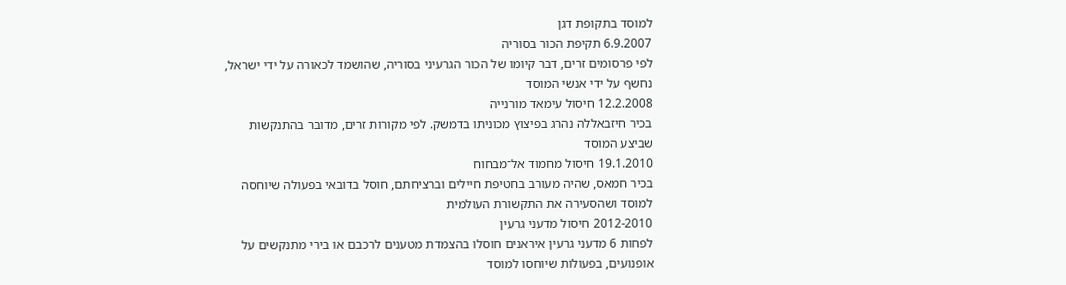למוסד בתקופת דגן
6.9.2007 תקיפת הכור בסוריה
לפי פרסומים זרים, דבר קיומו של הכור הגרעיני בסוריה, שהושמד לכאורה על ידי ישראל, נחשף על ידי אנשי המוסד
12.2.2008 חיסול עימאד מורנייה
בכיר חיזבאללה נהרג בפיצוץ מכוניתו בדמשק. לפי מקורות זרים, מדובר בהתנקשות שביצע המוסד
19.1.2010 חיסול מחמוד אל־מבחוח
בכיר חמאס, שהיה מעורב בחטיפת חיילים וברציחתם, חוסל בדובאי בפעולה שיוחסה למוסד ושהסעירה את התקשורת העולמית
2012-2010 חיסול מדעני גרעין
לפחות 6 מדעני גרעין איראנים חוסלו בהצמדת מטענים לרכבם או בירי מתנקשים על אופנועים, בפעולות שיוחסו למוסד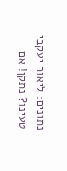נתונים: ליאור יעקבי
טעינו? נתקן! אם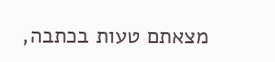מצאתם טעות בכתבה,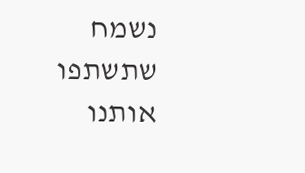נשמח שתשתפו אותנו